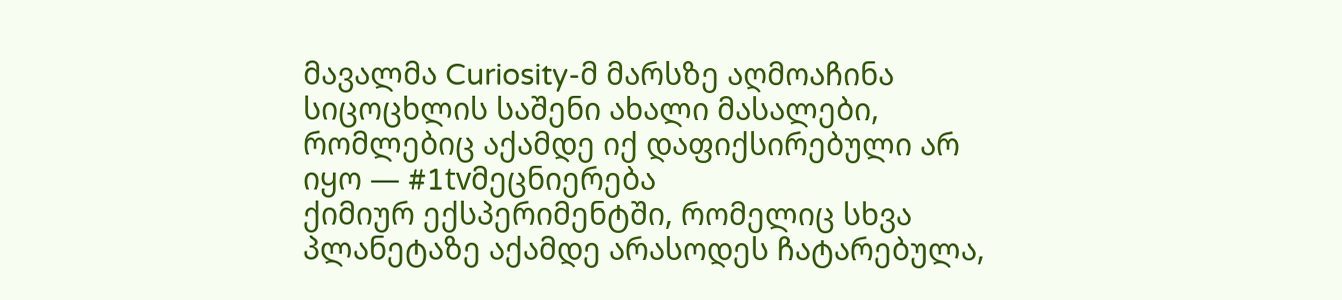მავალმა Curiosity-მ მარსზე აღმოაჩინა სიცოცხლის საშენი ახალი მასალები, რომლებიც აქამდე იქ დაფიქსირებული არ იყო — #1tvმეცნიერება
ქიმიურ ექსპერიმენტში, რომელიც სხვა პლანეტაზე აქამდე არასოდეს ჩატარებულა,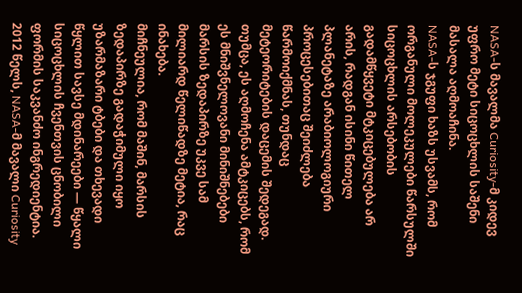NASA-ს მავალმა Curiosity-მ კიდევ უფრო მეტი სიცოცხლის საშენი მასალა აღმოაჩინა.
NASA-ს ჯგუფი ხაზს უსვამს, რომ ორგანული მოლეკულები წარსულში სიცოცხლის არსებობის გადამწყვეტი მტკიცებულება არ არის, რადგან ისინი წითელ პლანეტაზე არაბიოლოგიური პროცესებითაც შეიძლება წარმოიქმნას, თუნდაც მეტეორიტების დაცემის შედეგად.
თუმცა, ეს აღმოჩენა ამტკიცებს, რომ ეს მნიშვნელოვანი მინიშნებები მარსის ზედაპირზე უკვე სამ მილიარდ წელიწადზე მეტია, რაც ინახება.
მიჩნეულია, რომ მაშინ, მარსის ზედაპირზე გადაჭიმული იყო უზარმაზარი ტბები და თხევადი წყლით სავსე მდინარეები — წყალი სიცოცხლის ჩვენთვის ცნობილი ფორმის საკვანძო ინგრედიენტია.
2012 წელს, NASA-მ მავალი Curiosity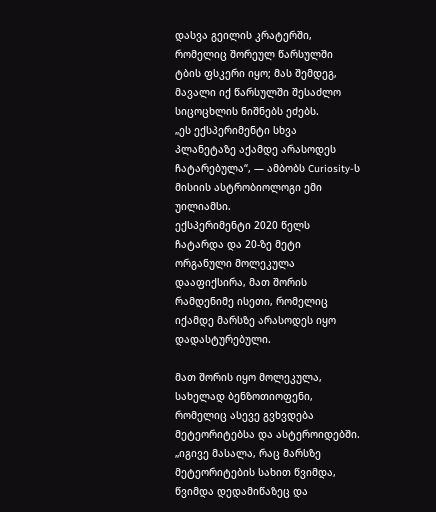დასვა გეილის კრატერში, რომელიც შორეულ წარსულში ტბის ფსკერი იყო; მას შემდეგ, მავალი იქ წარსულში შესაძლო სიცოცხლის ნიშნებს ეძებს.
„ეს ექსპერიმენტი სხვა პლანეტაზე აქამდე არასოდეს ჩატარებულა“, — ამბობს Curiosity-ს მისიის ასტრობიოლოგი ემი უილიამსი.
ექსპერიმენტი 2020 წელს ჩატარდა და 20-ზე მეტი ორგანული მოლეკულა დააფიქსირა, მათ შორის რამდენიმე ისეთი, რომელიც იქამდე მარსზე არასოდეს იყო დადასტურებული.

მათ შორის იყო მოლეკულა, სახელად ბენზოთიოფენი, რომელიც ასევე გვხვდება მეტეორიტებსა და ასტეროიდებში.
„იგივე მასალა, რაც მარსზე მეტეორიტების სახით წვიმდა, წვიმდა დედამიწაზეც და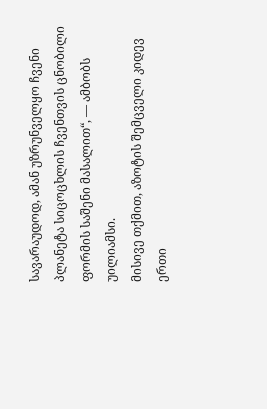სავარაუდოდ, ამან უზრუნველყო ჩვენი პლანეტა სიცოცხლის ჩვენთვის ცნობილი ფორმის საშენი მასალით“, — ამბობს უილიამსი.
მისივე თქმით, აზოტის შემცველი კიდევ ერთი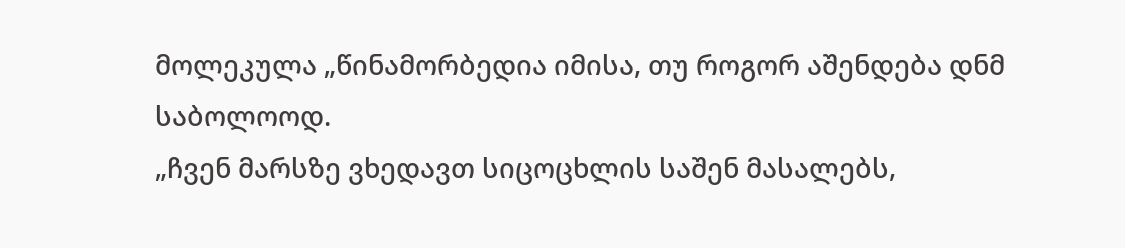მოლეკულა „წინამორბედია იმისა, თუ როგორ აშენდება დნმ საბოლოოდ.
„ჩვენ მარსზე ვხედავთ სიცოცხლის საშენ მასალებს,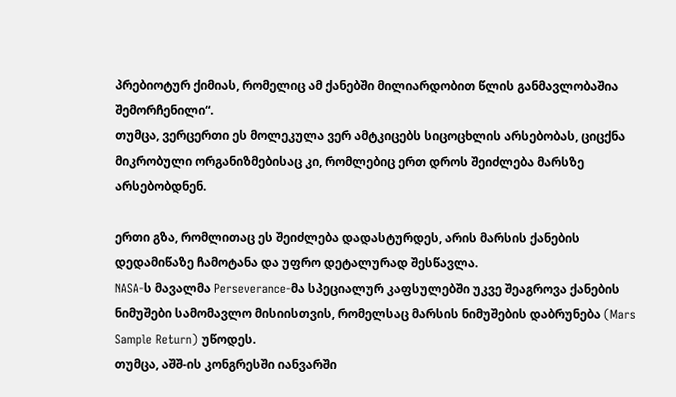პრებიოტურ ქიმიას, რომელიც ამ ქანებში მილიარდობით წლის განმავლობაშია შემორჩენილი“.
თუმცა, ვერცერთი ეს მოლეკულა ვერ ამტკიცებს სიცოცხლის არსებობას, ციცქნა მიკრობული ორგანიზმებისაც კი, რომლებიც ერთ დროს შეიძლება მარსზე არსებობდნენ.

ერთი გზა, რომლითაც ეს შეიძლება დადასტურდეს, არის მარსის ქანების დედამიწაზე ჩამოტანა და უფრო დეტალურად შესწავლა.
NASA-ს მავალმა Perseverance-მა სპეციალურ კაფსულებში უკვე შეაგროვა ქანების ნიმუშები სამომავლო მისიისთვის, რომელსაც მარსის ნიმუშების დაბრუნება (Mars Sample Return) უწოდეს.
თუმცა, აშშ-ის კონგრესში იანვარში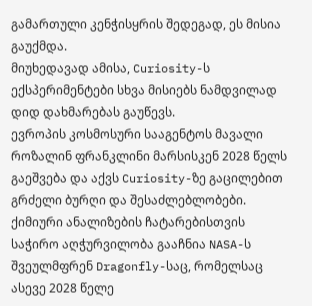გამართული კენჭისყრის შედეგად, ეს მისია გაუქმდა.
მიუხედავად ამისა, Curiosity-ს ექსპერიმენტები სხვა მისიებს ნამდვილად დიდ დახმარებას გაუწევს.
ევროპის კოსმოსური სააგენტოს მავალი როზალინ ფრანკლინი მარსისკენ 2028 წელს გაეშვება და აქვს Curiosity-ზე გაცილებით გრძელი ბურღი და შესაძლებლობები.
ქიმიური ანალიზების ჩატარებისთვის საჭირო აღჭურვილობა გააჩნია NASA-ს შვეულმფრენ Dragonfly-საც, რომელსაც ასევე 2028 წელე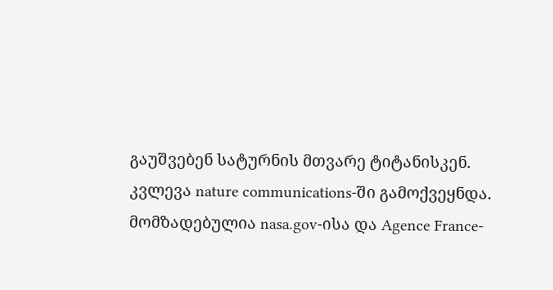გაუშვებენ სატურნის მთვარე ტიტანისკენ.
კვლევა nature communications-ში გამოქვეყნდა.
მომზადებულია nasa.gov-ისა და Agence France-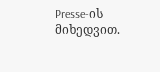Presse-ის მიხედვით.